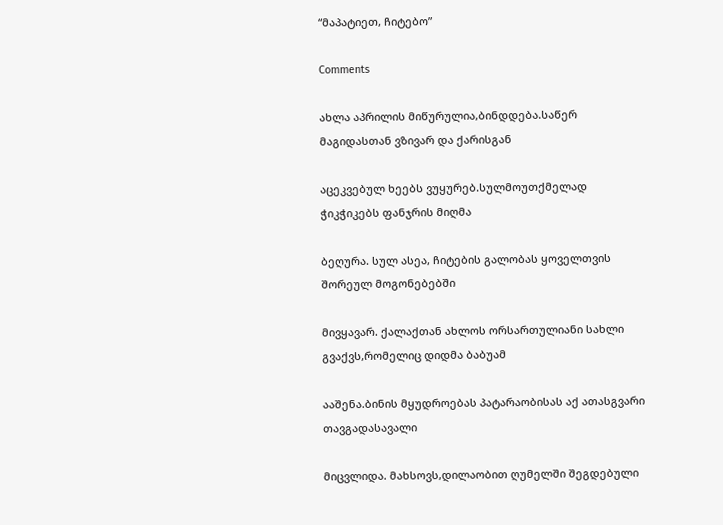“მაპატიეთ, ჩიტებო”

Comments

ახლა აპრილის მიწურულია,ბინდდება.საწერ მაგიდასთან ვზივარ და ქარისგან

აცეკვებულ ხეებს ვუყურებ.სულმოუთქმელად ჭიკჭიკებს ფანჯრის მიღმა

ბეღურა. სულ ასეა, ჩიტების გალობას ყოველთვის შორეულ მოგონებებში

მივყავარ. ქალაქთან ახლოს ორსართულიანი სახლი გვაქვს,რომელიც დიდმა ბაბუამ

ააშენა.ბინის მყუდროებას პატარაობისას აქ ათასგვარი თავგადასავალი

მიცვლიდა. მახსოვს,დილაობით ღუმელში შეგდებული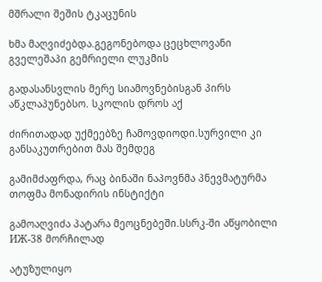მშრალი შეშის ტკაცუნის

ხმა მაღვიძებდა.გეგონებოდა ცეცხლოვანი გველეშაპი გემრიელი ლუკმის

გადასანსვლის მერე სიამოვნებისგან პირს აწკლაპუნებსო. სკოლის დროს აქ

ძირითადად უქმეებზე ჩამოვდიოდი.სურვილი კი განსაკუთრებით მას შემდეგ

გამიმძაფრდა, რაც ბინაში ნაპოვნმა პნევმატურმა თოფმა მონადირის ინსტიქტი

გამოაღვიძა პატარა მეოცნებეში.სსრკ-ში აწყობილი ИЖ-38 მორჩილად

ატუზულიყო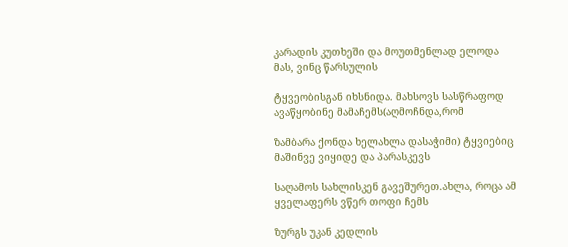კარადის კუთხეში და მოუთმენლად ელოდა მას, ვინც წარსულის

ტყვეობისგან იხსნიდა. მახსოვს სასწრაფოდ ავაწყობინე მამაჩემს(აღმოჩნდა,რომ

ზამბარა ქონდა ხელახლა დასაჭიმი) ტყვიებიც მაშინვე ვიყიდე და პარასკევს

საღამოს სახლისკენ გავეშურეთ.ახლა, როცა ამ ყველაფერს ვწერ თოფი ჩემს

ზურგს უკან კედლის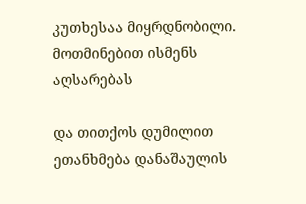კუთხესაა მიყრდნობილი. მოთმინებით ისმენს აღსარებას

და თითქოს დუმილით ეთანხმება დანაშაულის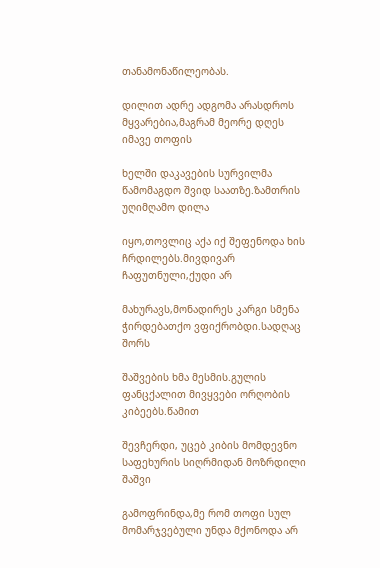თანამონაწილეობას.

დილით ადრე ადგომა არასდროს მყვარებია,მაგრამ მეორე დღეს იმავე თოფის

ხელში დაკავების სურვილმა წამომაგდო შვიდ საათზე.ზამთრის უღიმღამო დილა

იყო,თოვლიც აქა იქ შეფენოდა ხის ჩრდილებს.მივდივარ ჩაფუთნული,ქუდი არ

მახურავს,მონადირეს კარგი სმენა ჭირდებათქო ვფიქრობდი.სადღაც შორს

შაშვების ხმა მესმის.გულის ფანცქალით მივყვები ორღობის კიბეებს.წამით

შევჩერდი, უცებ კიბის მომდევნო საფეხურის სიღრმიდან მოზრდილი შაშვი

გამოფრინდა,მე რომ თოფი სულ მომარჯვებული უნდა მქონოდა არ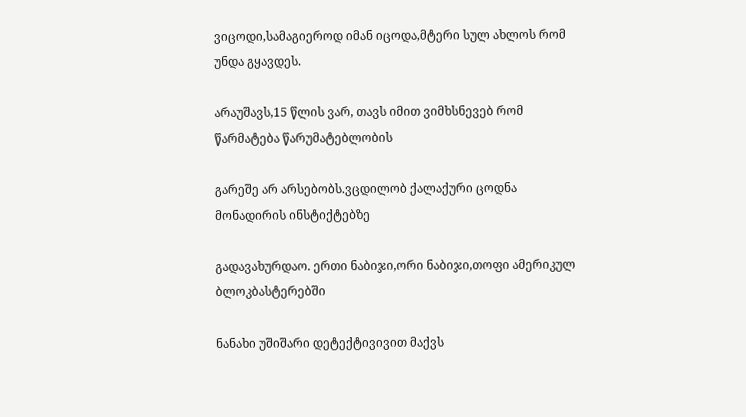ვიცოდი,სამაგიეროდ იმან იცოდა,მტერი სულ ახლოს რომ უნდა გყავდეს.

არაუშავს,15 წლის ვარ, თავს იმით ვიმხსნევებ რომ წარმატება წარუმატებლობის

გარეშე არ არსებობს.ვცდილობ ქალაქური ცოდნა მონადირის ინსტიქტებზე

გადავახურდაო. ერთი ნაბიჯი,ორი ნაბიჯი,თოფი ამერიკულ ბლოკბასტერებში

ნანახი უშიშარი დეტექტივივით მაქვს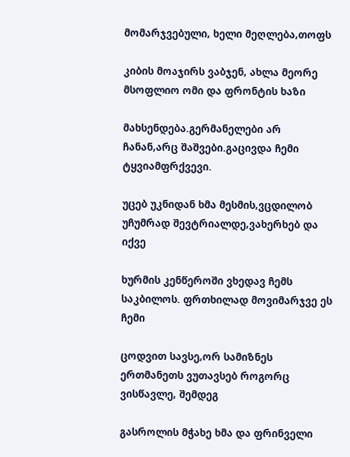მომარჯვებული, ხელი მეღლება,თოფს

კიბის მოაჯირს ვაბჯენ, ახლა მეორე მსოფლიო ომი და ფრონტის ხაზი

მახსენდება.გერმანელები არ ჩანან,არც შაშვები.გაცივდა ჩემი ტყვიამფრქვევი.

უცებ უკნიდან ხმა მესმის,ვცდილობ უჩუმრად შევტრიალდე,ვახერხებ და იქვე

ხურმის კენწეროში ვხედავ ჩემს საკბილოს. ფრთხილად მოვიმარჯვე ეს ჩემი

ცოდვით სავსე,ორ სამიზნეს ერთმანეთს ვუთავსებ როგორც ვისწავლე, შემდეგ

გასროლის მჭახე ხმა და ფრინველი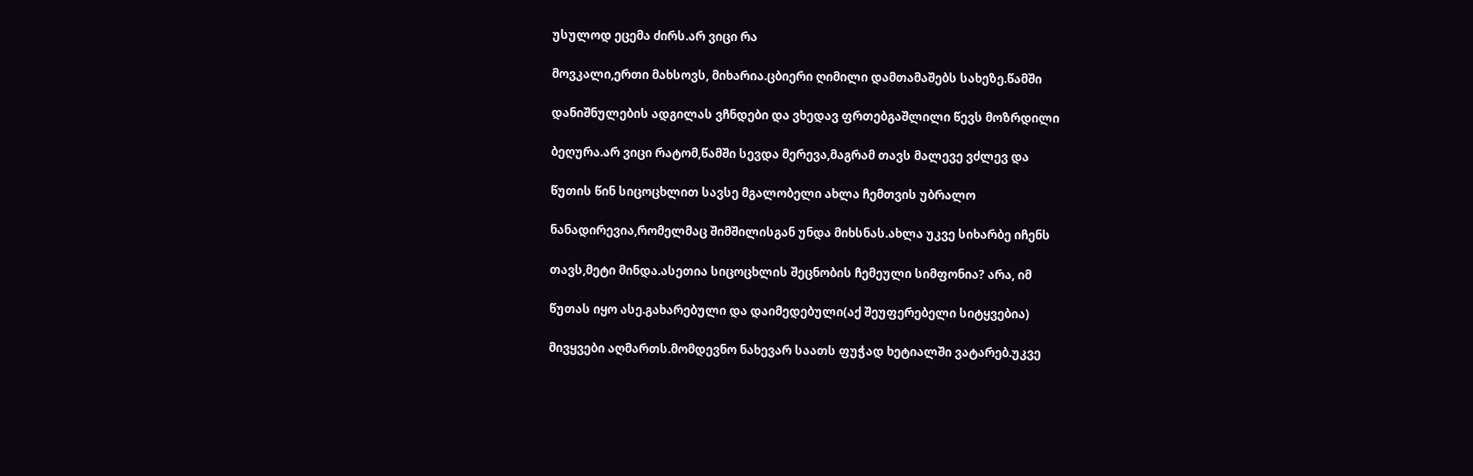უსულოდ ეცემა ძირს.არ ვიცი რა

მოვკალი,ერთი მახსოვს, მიხარია.ცბიერი ღიმილი დამთამაშებს სახეზე.წამში

დანიშნულების ადგილას ვჩნდები და ვხედავ ფრთებგაშლილი წევს მოზრდილი

ბეღურა.არ ვიცი რატომ,წამში სევდა მერევა,მაგრამ თავს მალევე ვძლევ და

წუთის წინ სიცოცხლით სავსე მგალობელი ახლა ჩემთვის უბრალო

ნანადირევია,რომელმაც შიმშილისგან უნდა მიხსნას.ახლა უკვე სიხარბე იჩენს

თავს,მეტი მინდა.ასეთია სიცოცხლის შეცნობის ჩემეული სიმფონია? არა, იმ

წუთას იყო ასე.გახარებული და დაიმედებული(აქ შეუფერებელი სიტყვებია)

მივყვები აღმართს.მომდევნო ნახევარ საათს ფუჭად ხეტიალში ვატარებ.უკვე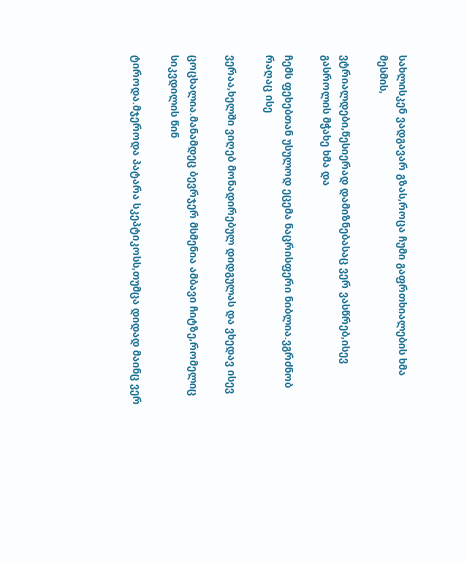სახლისკენ ვადგავარ გზას,როცა ჩუმი გაფრთხიალების ხმა მესმის,

ვტრიალდები,წესიერად დამიზნებასაც ვერ ვასწრებ,ისევ გასროლის მჭახე ხმა და

ჩემს ფეხებთან უსულოდ ეცემა ნაცრისფერი ნიბლია.ვგრძნობ რაღაც ისე

ვერაა,ხელში ვიღებ მონადირებულ დიდგულას და ვხედავ ისევ

ცოცხალია.მანამდეც ბევრჯერ მსმენია ამბავი ჩიტზე,რომელიც სიკვდილის წინ

ტიროდა.მჯეროდა პატარა სკეპტიკოსს,თუმცა დიდად მაინც ვერ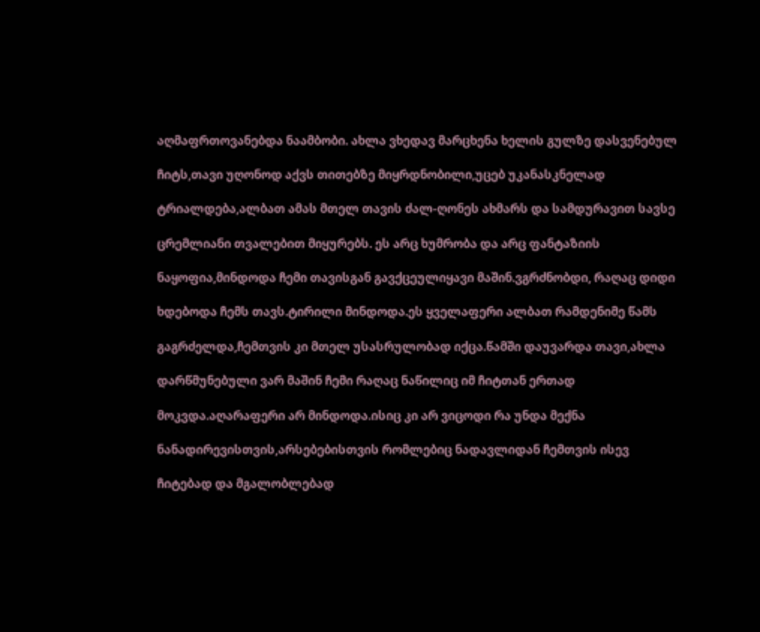აღმაფრთოვანებდა ნაამბობი. ახლა ვხედავ მარცხენა ხელის გულზე დასვენებულ

ჩიტს,თავი უღონოდ აქვს თითებზე მიყრდნობილი,უცებ უკანასკნელად

ტრიალდება,ალბათ ამას მთელ თავის ძალ-ღონეს ახმარს და სამდურავით სავსე

ცრემლიანი თვალებით მიყურებს. ეს არც ხუმრობა და არც ფანტაზიის

ნაყოფია,მინდოდა ჩემი თავისგან გავქცეულიყავი მაშინ.ვგრძნობდი, რაღაც დიდი

ხდებოდა ჩემს თავს.ტირილი მინდოდა.ეს ყველაფერი ალბათ რამდენიმე წამს

გაგრძელდა,ჩემთვის კი მთელ უსასრულობად იქცა.წამში დაუვარდა თავი,ახლა

დარწმუნებული ვარ მაშინ ჩემი რაღაც ნაწილიც იმ ჩიტთან ერთად

მოკვდა.აღარაფერი არ მინდოდა.ისიც კი არ ვიცოდი რა უნდა მექნა

ნანადირევისთვის,არსებებისთვის რომლებიც ნადავლიდან ჩემთვის ისევ

ჩიტებად და მგალობლებად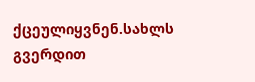ქცეულიყვნენ.სახლს გვერდით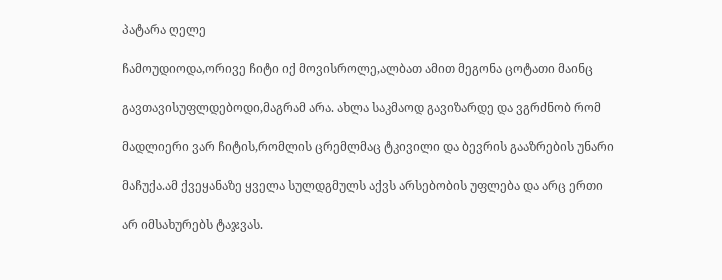პატარა ღელე

ჩამოუდიოდა,ორივე ჩიტი იქ მოვისროლე,ალბათ ამით მეგონა ცოტათი მაინც

გავთავისუფლდებოდი,მაგრამ არა. ახლა საკმაოდ გავიზარდე და ვგრძნობ რომ

მადლიერი ვარ ჩიტის,რომლის ცრემლმაც ტკივილი და ბევრის გააზრების უნარი

მაჩუქა.ამ ქვეყანაზე ყველა სულდგმულს აქვს არსებობის უფლება და არც ერთი

არ იმსახურებს ტაჯვას.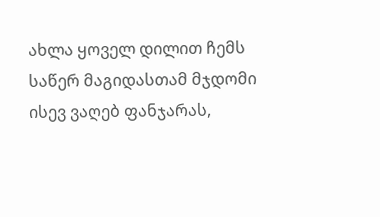ახლა ყოველ დილით ჩემს საწერ მაგიდასთამ მჯდომი ისევ ვაღებ ფანჯარას,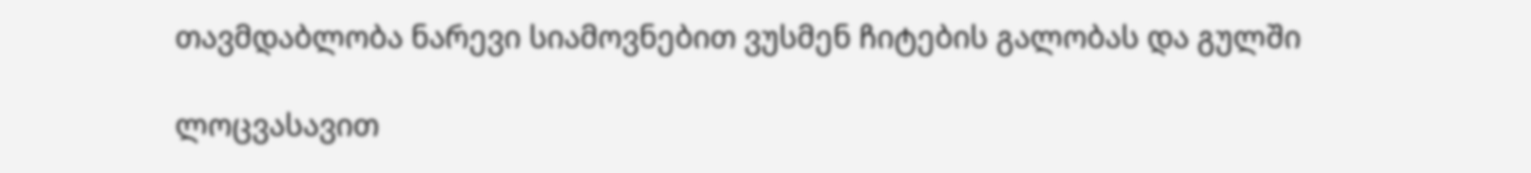თავმდაბლობა ნარევი სიამოვნებით ვუსმენ ჩიტების გალობას და გულში

ლოცვასავით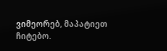ვიმეორებ, მაპატიეთ ჩიტებო.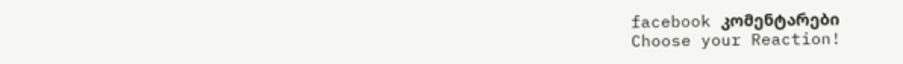facebook კომენტარები
Choose your Reaction!